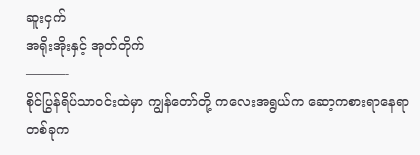ဆူးငှက်
အရိုးအိုးနှင့် အုတ်တိုက်
———-
စိုင်ပြွန်ရိပ်သာဝင်းထဲမှာ ကျွန်တော်တို့ ကလေးအရွယ်က ဆော့ကစားရာနေရာတစ်ခုက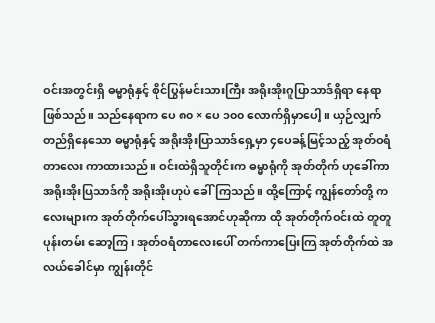ဝင်းအတွင်းရှိ ဓမ္မာရုံနှင့် စိုင်ပြွန်မင်းသားကြီး အရိုးအိုးဂူပြာသာဒ်ရှိရာ နေရာဖြစ်သည်။ သည်နေရာက ပေ ၈၀ × ပေ ၁၀၀ လောက်ရှိမှာပေါ့။ ယှဉ်လျှက်တည်ရှိနေသော ဓမ္မာရုံနှင့် အရိုးအိုးပြာသာဒ်ရှေ့မှာ ၄ပေခန့်မြင့်သည့် အုတ်ဝရံတာလေး ကာထားသည်။ ဝင်းထဲရှိသူတိုင်းက ဓမ္မာရုံကို အုတ်တိုက် ဟုခေါ်ကာ အရိုးအိုးပြသာဒ်ကို အရိုးအိုးဟုပဲ ခေါ်ကြသည်။ ထို့ကြောင့် ကျွန်တော်တို့ ကလေးများက အုတ်တိုက်ပေါ်သွားရအောင်ဟုဆိုကာ ထို အုတ်တိုက်ဝင်းထဲ တူတူပုန်းတမ်း ဆော့ကြ၊ အုတ်ဝရံတာလေးပေါ် တက်ကာပြေးကြ အုတ်တိုက်ထဲ အလယ်ခေါင်မှာ ကျွန်းတိုင်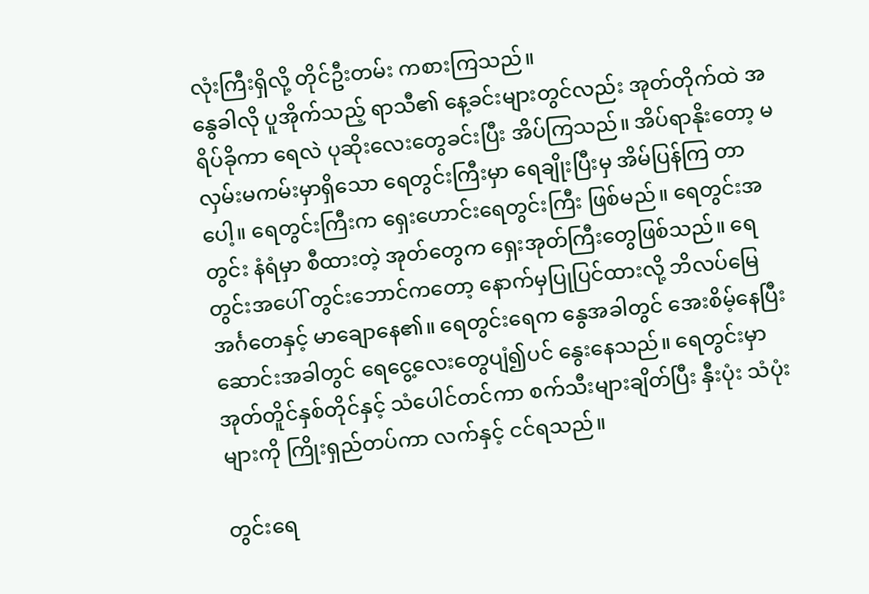လုံးကြီးရှိလို့ တိုင်ဦးတမ်း ကစားကြသည်။
နွေခါလို ပူအိုက်သည့် ရာသီ၏ နေ့ခင်းများတွင်လည်း အုတ်တိုက်ထဲ အရိပ်ခိုကာ ရေလဲ ပုဆိုးလေးတွေခင်းပြီး အိပ်ကြသည်။ အိပ်ရာနိုးတော့ မလှမ်းမကမ်းမှာရှိသော ရေတွင်းကြီးမှာ ရေချိုးပြီးမှ အိမ်ပြန်ကြ တာပေါ့။ ရေတွင်းကြီးက ရှေးဟောင်းရေတွင်းကြီး ဖြစ်မည်။ ရေတွင်းအတွင်း နံရံမှာ စီထားတဲ့ အုတ်တွေက ရှေးအုတ်ကြီးတွေဖြစ်သည်။ ရေတွင်းအပေါ် တွင်းဘောင်ကတော့ နောက်မှပြုပြင်ထားလို့ ဘိလပ်မြေအင်္ဂတေနှင့် မာချောနေ၏။ ရေတွင်းရေက နွေအခါတွင် အေးစိမ့်နေပြီး ဆောင်းအခါတွင် ရေငွေ့လေးတွေပျံ၍ပင် နွေးနေသည်။ ရေတွင်းမှာ အုတ်တိူင်နှစ်တိုင်နှင့် သံပေါင်တင်ကာ စက်သီးများချိတ်ပြီး နှီးပုံး သံပုံးများကို ကြိုးရှည်တပ်ကာ လက်နှင့် ငင်ရသည်။

တွင်းရေ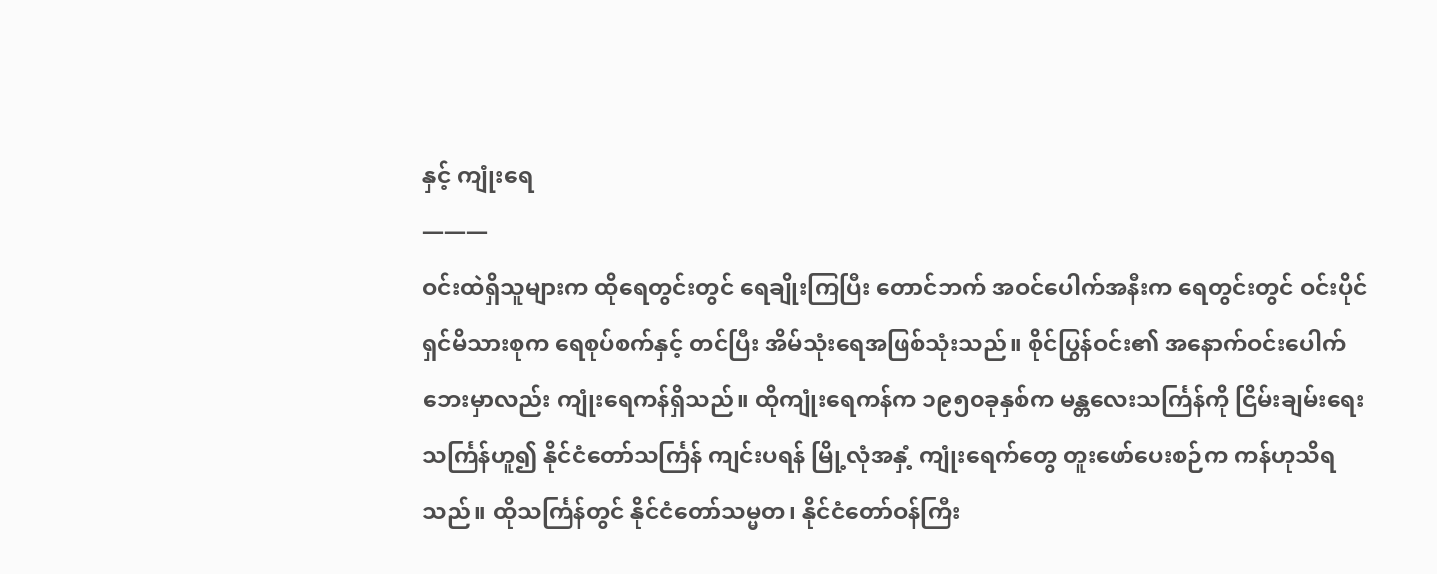နှင့် ကျုံးရေ
———
ဝင်းထဲရှိသူများက ထိုရေတွင်းတွင် ရေချိုးကြပြီး တောင်ဘက် အဝင်ပေါက်အနီးက ရေတွင်းတွင် ဝင်းပိုင်ရှင်မိသားစုက ရေစုပ်စက်နှင့် တင်ပြီး အိမ်သုံးရေအဖြစ်သုံးသည်။ စိုင်ပြွန်ဝင်း၏ အနောက်ဝင်းပေါက်ဘေးမှာလည်း ကျုံးရေကန်ရှိသည်။ ထိုကျုံးရေကန်က ၁၉၅၀ခုနှစ်က မန္တလေးသင်္ကြန်ကို ငြိမ်းချမ်းရေးသင်္ကြန်ဟူ၍ နိုင်ငံတော်သင်္ကြန် ကျင်းပရန် မြို့လုံအနှံ့ ကျုံးရေက်တွေ တူးဖော်ပေးစဉ်က ကန်ဟုသိရသည်။ ထိုသင်္ကြန်တွင် နိုင်ငံတော်သမ္မတ၊ နိုင်ငံတော်ဝန်ကြီး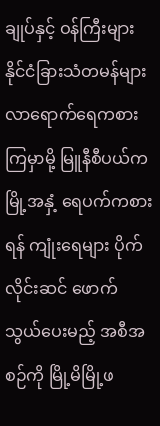ချုပ်နှင့် ဝန်ကြီးများ နိုင်ငံခြားသံတမန်များ လာရောက်ရေကစားကြမှာမို့ မြူနီစီပယ်က မြို့အနှံ့ ရေပက်ကစားရန် ကျုံးရေများ ပိုက်လိုင်းဆင် ဖောက်သွယ်ပေးမည့် အစီအစဉ်ကို မြို့မိမြို့ဖ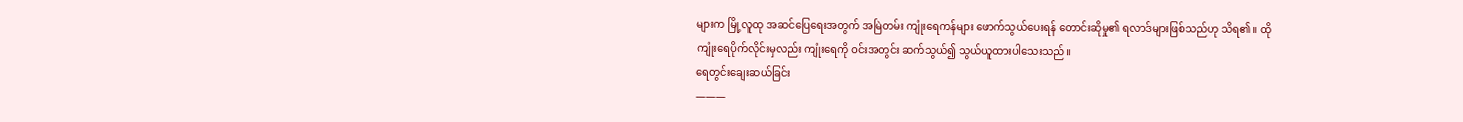များက မြို့လူထု အဆင်ပြေရေးအတွက် အမြဲတမ်း ကျုံးရေကန်များ ဖောက်သွယ်ပေးရန် တောင်းဆိုမှု၏ ရလာဒ်များဖြစ်သည်ဟု သိရ၏။ ထိုကျုံးရေပိုက်လိုင်းမှလည်း ကျုံးရေကို ဝင်းအတွင်း ဆက်သွယ်၍ သွယ်ယူထားပါသေးသည်။
ရေတွင်းချေးဆယ်ခြင်း
———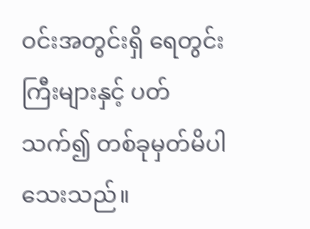ဝင်းအတွင်းရှိ ရေတွင်းကြီးများနှင့် ပတ်သက်၍ တစ်ခုမှတ်မိပါသေးသည်။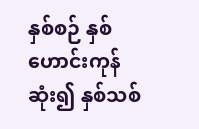နှစ်စဉ် နှစ်ဟောင်းကုန်ဆုံး၍ နှစ်သစ်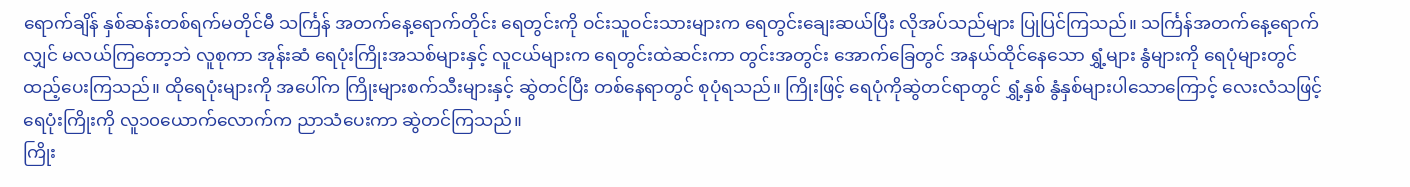ရောက်ချိန် နှစ်ဆန်းတစ်ရက်မတိုင်မီ သင်္ကြန် အတက်နေ့ရောက်တိုင်း ရေတွင်းကို ဝင်းသူဝင်းသားများက ရေတွင်းချေးဆယ်ပြီး လိုအပ်သည်များ ပြုပြင်ကြသည်။ သင်္ကြန်အတက်နေ့ရောက်လျှင် မလယ်ကြတော့ဘဲ လူစုကာ အုန်းဆံ ရေပုံးကြိုးအသစ်များနှင့် လူငယ်များက ရေတွင်းထဲဆင်းကာ တွင်းအတွင်း အောက်ခြေတွင် အနယ်ထိုင်နေသော ရွှံ့များ နွံများကို ရေပုံများတွင် ထည့်ပေးကြသည်။ ထိုရေပုံးများကို အပေါ်က ကြိုးများစက်သီးများနှင့် ဆွဲတင်ပြီး တစ်နေရာတွင် စုပုံရသည်။ ကြိုးဖြင့် ရေပုံကိုဆွဲတင်ရာတွင် ရွှံ့နှစ် နွံနှစ်များပါသောကြောင့် လေးလံသဖြင့် ရေပုံးကြိုးကို လူ၁၀ယောက်လောက်က ညာသံပေးကာ ဆွဲတင်ကြသည်။
ကြိုး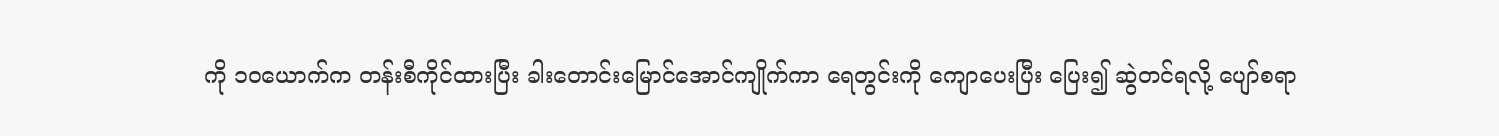ကို ၁၀ယောက်က တန်းစီကိုင်ထားပြီး ခါးတောင်းမြောင်အောင်ကျိုက်ကာ ရေတွင်းကို ကျောပေးပြီး ပြေး၍ ဆွဲတင်ရလို့ ပျော်စရာ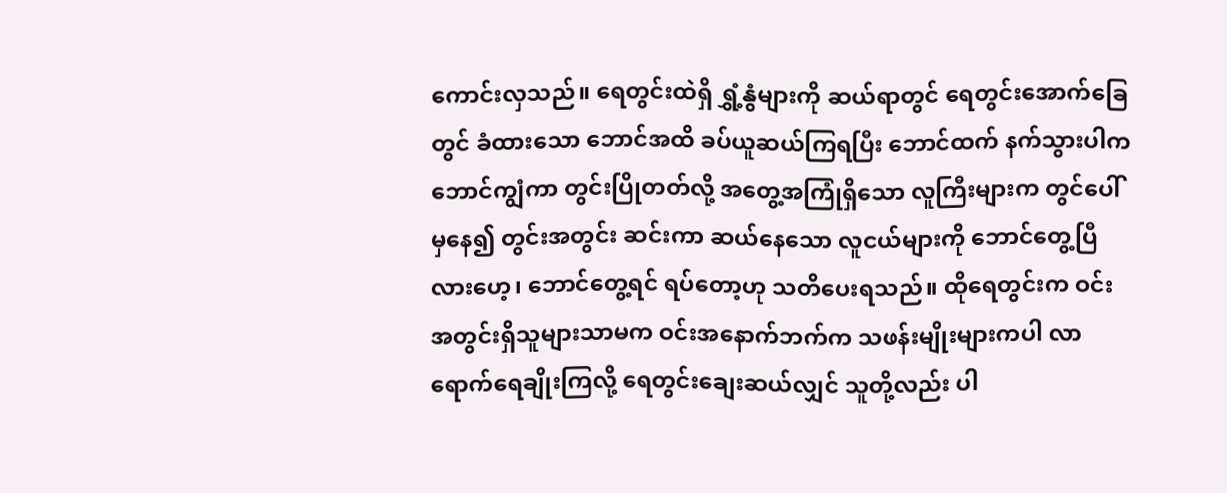ကောင်းလှသည်။ ရေတွင်းထဲရှိ ရွှံ့နွံများကို ဆယ်ရာတွင် ရေတွင်းအောက်ခြေတွင် ခံထားသော ဘောင်အထိ ခပ်ယူဆယ်ကြရပြီး ဘောင်ထက် နက်သွားပါက ဘောင်ကျွံကာ တွင်းပြိုတတ်လို့ အတွေ့အကြုံရှိသော လူကြီးများက တွင်ပေါ်မှနေ၍ တွင်းအတွင်း ဆင်းကာ ဆယ်နေသော လူငယ်များကို ဘောင်တွေ့ပြီလားဟေ့၊ ဘောင်တွေ့ရင် ရပ်တော့ဟု သတိပေးရသည်။ ထိုရေတွင်းက ဝင်းအတွင်းရှိသူများသာမက ဝင်းအနောက်ဘက်က သဖန်းမျိုးများကပါ လာရောက်ရေချိုးကြလို့ ရေတွင်းချေးဆယ်လျှင် သူတို့လည်း ပါ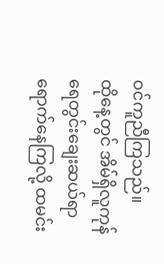ဝင်ကူညီကြသည်။
ထိုနေ့တွင် အိမ်ရှိလူကုန် ရေတွင်းချေးဆယ်ရာ ရောက်နေကြလို့ ထမင်း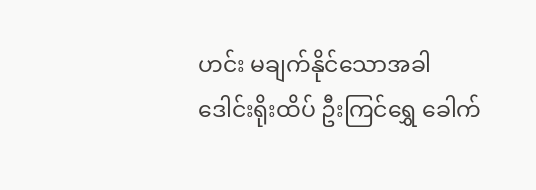ဟင်း မချက်နိုင်သောအခါ ဒေါင်းရိုးထိပ် ဦးကြင်ရွှေ ခေါက်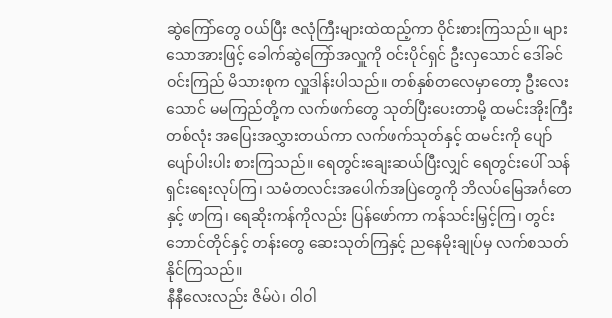ဆွဲကြော်တွေ ဝယ်ပြီး ဇလုံကြီးများထဲထည့်ကာ ဝိုင်းစားကြသည်။ များသောအားဖြင့် ခေါက်ဆွဲကြော်အလှူကို ဝင်းပိုင်ရှင် ဦးလှသောင် ဒေါ်ခင်ဝင်းကြည် မိသားစုက လှူဒါန်းပါသည်။ တစ်နှစ်တလေမှာတော့ ဦးလေးသောင် မမကြည်တို့က လက်ဖက်တွေ သုတ်ပြီးပေးတာမို့ ထမင်းအိုးကြီးတစ်လုံး အပြေးအလွှားတယ်ကာ လက်ဖက်သုတ်နှင့် ထမင်းကို ပျော်ပျော်ပါးပါး စားကြသည်။ ရေတွင်းချေးဆယ်ပြီးလျှင် ရေတွင်းပေါ် သန်ရှင်းရေးလုပ်ကြ၊ သမံတလင်းအပေါက်အပြဲတွေကို ဘိလပ်မြေအင်္ဂတေနှင့် ဖာကြ၊ ရေဆိုးကန်ကိုလည်း ပြန်ဖော်ကာ ကန်သင်းမြှင့်ကြ၊ တွင်းဘောင်တိုင်နှင့် တန်းတွေ ဆေးသုတ်ကြနှင့် ညနေမိုးချုပ်မှ လက်စသတ်နိုင်ကြသည်။
နီနီလေးလည်း ဇိမ်ပဲ၊ ဝါဝါ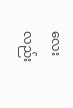လေးလည်း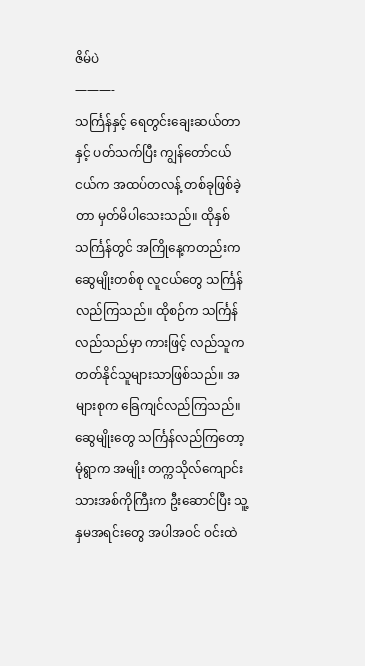ဇိမ်ပဲ
———-
သင်္ကြန်နှင့် ရေတွင်းချေးဆယ်တာနှင့် ပတ်သက်ပြီး ကျွန်တော်ငယ်ငယ်က အထပ်တလန့် တစ်ခုဖြစ်ခဲ့တာ မှတ်မိပါသေးသည်။ ထိုနှစ်သင်္ကြန်တွင် အကြိုနေ့ကတည်းက ဆွေမျိုးတစ်စု လူငယ်တွေ သင်္ကြန်လည်ကြသည်။ ထိုစဉ်က သင်္ကြန်လည်သည်မှာ ကားဖြင့် လည်သူက တတ်နိုင်သူများသာဖြစ်သည်။ အများစုက ခြေကျင်လည်ကြသည်။ ဆွေမျိုးတွေ သင်္ကြန်လည်ကြတော့ မုံရွာက အမျိုး တက္ကသိုလ်ကျောင်းသားအစ်ကိုကြီးက ဦးဆောင်ပြီး သူ့နှမအရင်းတွေ အပါအဝင် ဝင်းထဲ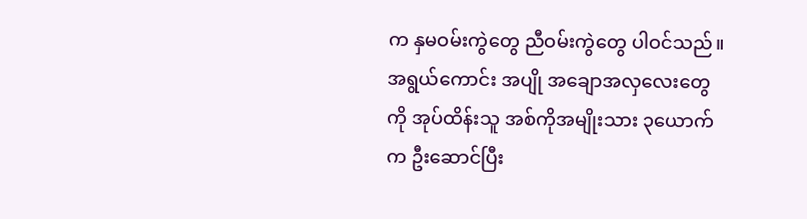က နှမဝမ်းကွဲတွေ ညီဝမ်းကွဲတွေ ပါဝင်သည်။ အရွယ်ကောင်း အပျို အချောအလှလေးတွေကို အုပ်ထိန်းသူ အစ်ကိုအမျိုးသား ၃ယောက်က ဦးဆောင်ပြီး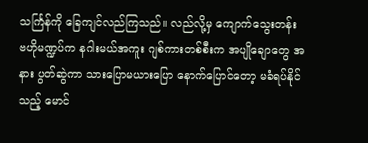သင်္ကြန်ကို ခြေကျင်လည်ကြသည်။ လည်လို့မှ ကျောက်သွေးတန်း ဗဟိုမဏ္ဍပ်က နဂါးမယ်အကူး ဂျစ်ကားတစ်စီးက အပျိုချောတွေ အနား ပွတ်ဆွဲကာ သားပြောမယားပြော နောက်ပြောင်တော့ မခံရပ်နိုင်သည့် မောင်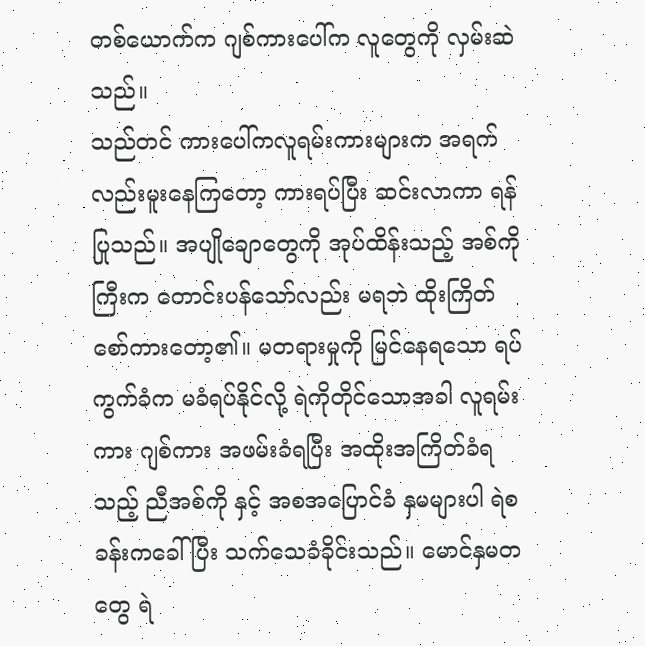တစ်ယောက်က ဂျစ်ကားပေါ်က လူတွေကို လှမ်းဆဲသည်။
သည်တင် ကားပေါ်ကလူရမ်းကားများက အရက်လည်းမူးနေကြတော့ ကားရပ်ပြီး ဆင်းလာကာ ရန်ပြုသည်။ အပျိုချောတွေကို အုပ်ထိန်းသည့် အစ်ကိုကြီးက တောင်းပန်သော်လည်း မရဘဲ ထိုးကြိတ် စော်ကားတော့၏။ မတရားမှုကို မြင်နေရသော ရပ်ကွက်ခံက မခံရပ်နိုင်လို့ ရဲကိုတိုင်သောအခါ လူရမ်းကား ဂျစ်ကား အဖမ်းခံရပြီး အထိုးအကြိတ်ခံရသည့် ညီအစ်ကို နှင့် အစအပြောင်ခံ နှမများပါ ရဲစခန်းကခေါ်ပြီး သက်သေခံခိုင်းသည်။ မောင်နှမတတွေ ရဲ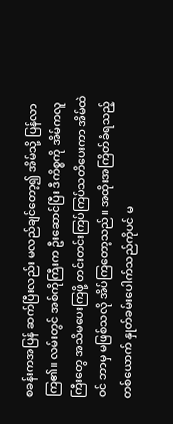စခန်းကအပြန် ဆက်ပြီးလည်း မလည်ချင်တော့၍ အိမ်သို့ ပြန်လာကြ၏။ လမ်းတွင် အစ်ကိုကြီးက ဦးဆောင်ပြီး ဒီကိစ္စကို အိမ်ကလူကြီးတွေ အသိမပေးကြဖို့ တင်းတင်းကြပ်ကြပ်သတိပေးကာ အိမ်ထဲဝင် ဘာမှ မဖြစ်သလို အိပ်ကြတော့သည်။ အထိုးအကြိတ်ခံရသည့် တစ်ယောက် နှုတ်ခမ်းပေါက်သည်ကိုပင် မ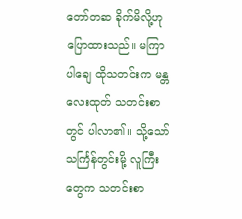တော်တဆ ခိုက်မိလို့ဟု ပြောထားသည်။ မကြာပါချေ ထိုသတင်းက မန္တလေးထုတ် သတင်းစာတွင် ပါလာ၏။ သို့သော် သင်္ကြန်တွင်းမို့ လူကြီးတွေက သတင်းစာ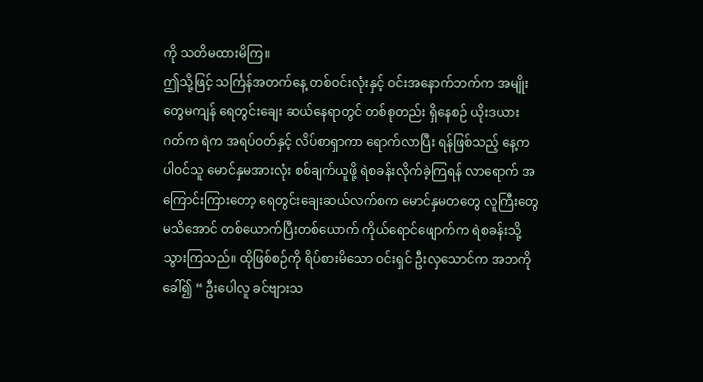ကို သတိမထားမိကြ။
ဤသို့ဖြင့် သင်္ကြန်အတက်နေ့ တစ်ဝင်းလုံးနှင့် ဝင်းအနောက်ဘက်က အမျိုးတွေမကျန် ရေတွင်းချေး ဆယ်နေရာတွင် တစ်စုတည်း ရှိနေစဉ် ယိုးဒယားဂတ်က ရဲက အရပ်ဝတ်နှင့် လိပ်စာရှာကာ ရောက်လာပြီး ရန်ဖြစ်သည့် နေ့က ပါဝင်သူ မောင်နှမအားလုံး စစ်ချက်ယူဖို့ ရဲစခန်းလိုက်ခဲ့ကြရန် လာရောက် အကြောင်းကြားတော့ ရေတွင်းချေးဆယ်လက်စက မောင်နှမတတွေ လူကြီးတွေ မသိအောင် တစ်ယောက်ပြီးတစ်ယောက် ကိုယ်ရောင်ဖျောက်က ရဲစခန်းသို့ သွားကြသည်။ ထိုဖြစ်စဉ်ကို ရိပ်စားမိသော ဝင်းရှင် ဦးလှသောင်က အဘကိုခေါ်၍ “ ဦးပေါလူ ခင်ဗျားသ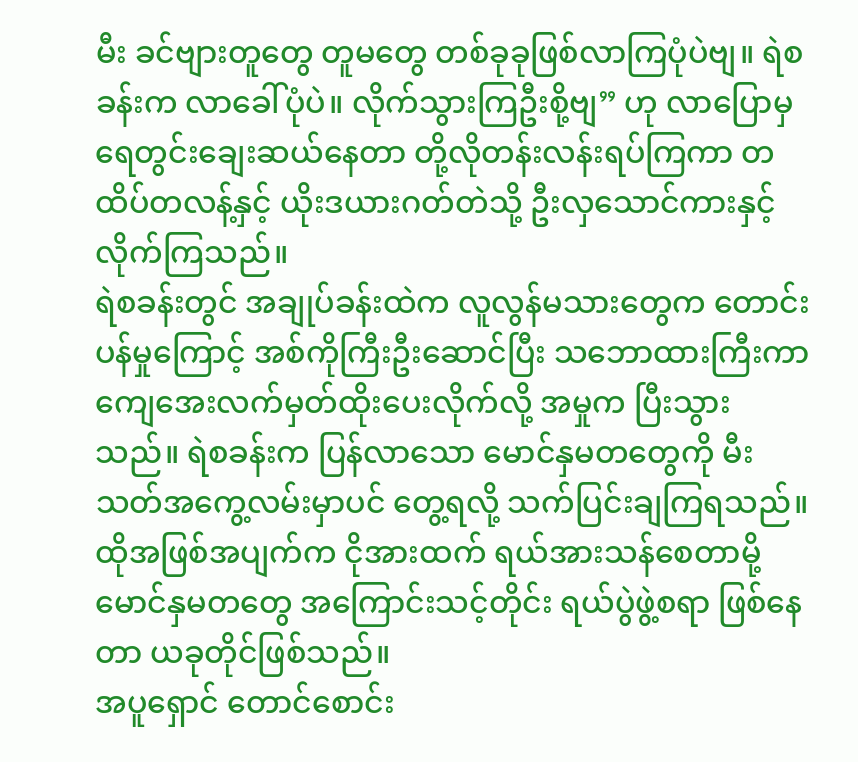မီး ခင်ဗျားတူတွေ တူမတွေ တစ်ခုခုဖြစ်လာကြပုံပဲဗျ။ ရဲစခန်းက လာခေါ်ပုံပဲ။ လိုက်သွားကြဦးစို့ဗျ” ဟု လာပြောမှ ရေတွင်းချေးဆယ်နေတာ တို့လိုတန်းလန်းရပ်ကြကာ တထိပ်တလန့်နှင့် ယိုးဒယားဂတ်တဲသို့ ဦးလှသောင်ကားနှင့် လိုက်ကြသည်။
ရဲစခန်းတွင် အချုပ်ခန်းထဲက လူလွန်မသားတွေက တောင်းပန်မှုကြောင့် အစ်ကိုကြီးဦးဆောင်ပြီး သဘောထားကြီးကာ ကျေအေးလက်မှတ်ထိုးပေးလိုက်လို့ အမှုက ပြီးသွားသည်။ ရဲစခန်းက ပြန်လာသော မောင်နှမတတွေကို မီးသတ်အကွေ့လမ်းမှာပင် တွေ့ရလို့ သက်ပြင်းချကြရသည်။ ထိုအဖြစ်အပျက်က ငိုအားထက် ရယ်အားသန်စေတာမို့ မောင်နှမတတွေ အကြောင်းသင့်တိုင်း ရယ်ပွဲဖွဲ့စရာ ဖြစ်နေတာ ယခုတိုင်ဖြစ်သည်။
အပူရှောင် တောင်စောင်း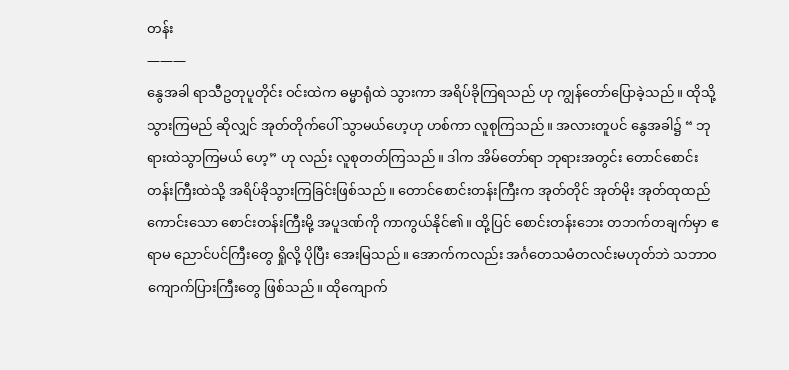တန်း
———
နွေအခါ ရာသီဥတုပူတိုင်း ဝင်းထဲက ဓမ္မာရုံထဲ သွားကာ အရိပ်ခိုကြရသည် ဟု ကျွန်တော်ပြောခဲ့သည်။ ထိုသို့သွားကြမည် ဆိုလျှင် အုတ်တိုက်ပေါ် သွာမယ်ဟေ့ဟု ဟစ်ကာ လူစုကြသည်။ အလားတူပင် နွေအခါ၌ “ ဘုရားထဲသွာကြမယ် ဟေ့” ဟု လည်း လူစုတတ်ကြသည်။ ဒါက အိမ်တော်ရာ ဘုရားအတွင်း တောင်စောင်းတန်းကြီးထဲသို့ အရိပ်ခိုသွားကြခြင်းဖြစ်သည်။ တောင်စောင်းတန်းကြီးက အုတ်တိုင် အုတ်မိုး အုတ်ထုထည်ကောင်းသော စောင်းတန်းကြီးမို့ အပူဒဏ်ကို ကာကွယ်နိုင်၏။ ထို့ပြင် စောင်းတန်းဘေး တဘက်တချက်မှာ ဧရာမ ညောင်ပင်ကြီးတွေ ရှိုလို့ ပိုပြီး အေးမြသည်။ အောက်ကလည်း အင်္ဂတေသမံတလင်းမဟုတ်ဘဲ သဘာဝကျောက်ပြားကြီးတွေ ဖြစ်သည်။ ထိုကျောက်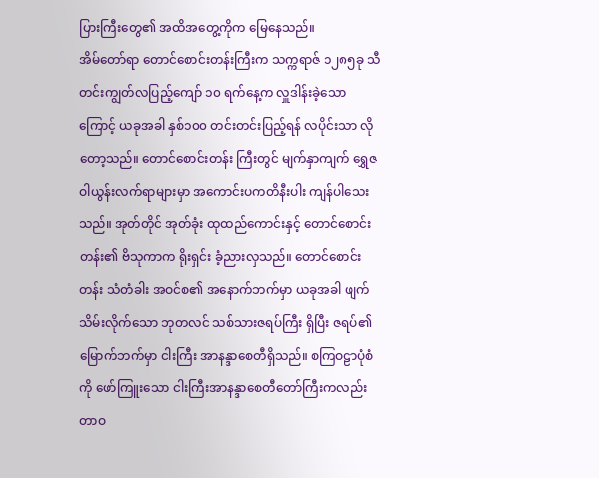ပြားကြီးတွေ၏ အထိအတွေ့ကိုက မြေနေသည်။
အိမ်တော်ရာ တောင်စောင်းတန်းကြီးက သက္ကရာဇ် ၁၂၈၅ခု သီတင်းကျွတ်လပြည့်ကျော် ၁၀ ရက်နေ့က လှူဒါန်းခဲ့သောကြောင့် ယခုအခါ နှစ်၁၀၀ တင်းတင်းပြည့်ရန် လပိုင်းသာ လိုတော့သည်။ တောင်စောင်းတန်း ကြီးတွင် မျက်နှာကျက် ရွှေဇဝါယွန်းလက်ရာများမှာ အကောင်းပကတိနီးပါး ကျန်ပါသေးသည်။ အုတ်တိုင် အုတ်ခုံး ထုထည်ကောင်းနှင့် တောင်စောင်းတန်း၏ ဗိသုကာက ရိုးရှင်း ခံ့ညားလှသည်။ တောင်စောင်းတန်း သံတံခါး အဝင်စ၏ အနောက်ဘက်မှာ ယခုအခါ ဖျက်သိမ်းလိုက်သော ဘုတလင် သစ်သားဇရပ်ကြီး ရှိပြီး ဇရပ်၏ မြောက်ဘက်မှာ ငါးကြီး အာနန္ဒာစေတီရှိသည်။ စကြဝဠာပုံစံကို ဖော်ကြူးသော ငါးကြီးအာနန္ဒာစေတီတော်ကြီးကလည်း တာဝ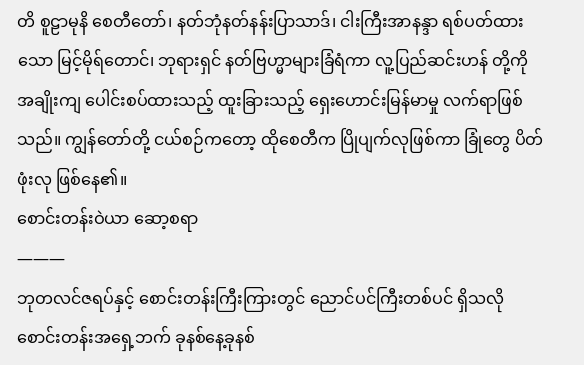တိ စူဠာမုနိ စေတီတော်၊ နတ်ဘုံနတ်နန်းပြာသာဒ်၊ ငါးကြီးအာနန္ဒာ ရစ်ပတ်ထားသော မြင့်မိုရ်တောင်၊ ဘုရားရှင် နတ်ဗြဟ္မာများခြံရံကာ လူ့ပြည်ဆင်းဟန် တို့ကို အချိုးကျ ပေါင်းစပ်ထားသည့် ထူးခြားသည့် ရှေးဟောင်းမြန်မာမှု လက်ရာဖြစ်သည်။ ကျွန်တော်တို့ ငယ်စဉ်ကတော့ ထိုစေတီက ပြိုပျက်လုဖြစ်ကာ ခြုံတွေ ပိတ်ဖုံးလု ဖြစ်နေ၏။
စောင်းတန်းဝဲယာ ဆော့စရာ
———
ဘုတလင်ဇရပ်နှင့် စောင်းတန်းကြီးကြားတွင် ညောင်ပင်ကြီးတစ်ပင် ရှိသလို စောင်းတန်းအရှေ့ဘက် ခုနစ်နေ့ခုနစ်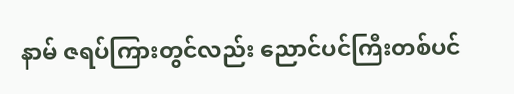နာမ် ဇရပ်ကြားတွင်လည်း ညောင်ပင်ကြီးတစ်ပင်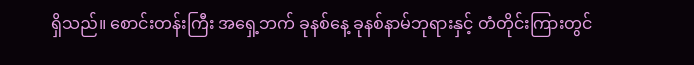ရှိသည်။ စောင်းတန်းကြီး အရှေ့ဘက် ခုနစ်နေ့ ခုနစ်နာမ်ဘုရားနှင့် တံတိုင်းကြားတွင်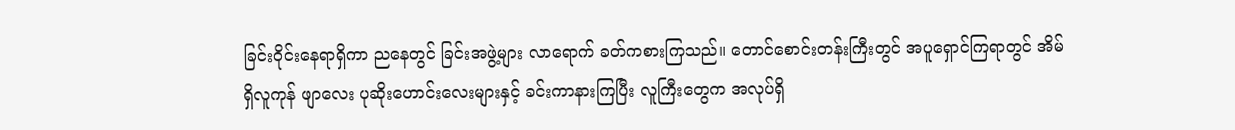ခြင်းဝိုင်းနေရာရှိကာ ညနေတွင် ခြင်းအဖွဲ့များ လာရောက် ခတ်ကစားကြသည်။ တောင်စောင်းတန်းကြီးတွင် အပူရှောင်ကြရာတွင် အိမ်ရှိလူကုန် ဖျာလေး ပုဆိုးဟောင်းလေးများနှင့် ခင်းကာနားကြပြီး လူကြီးတွေက အလုပ်ရှိ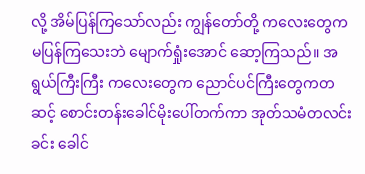လို့ အိမ်ပြန်ကြသော်လည်း ကျွန်တော်တို့ ကလေးတွေက မပြန်ကြသေးဘဲ မျောက်ရှုံးအောင် ဆော့ကြသည်။ အရွယ်ကြီးကြီး ကလေးတွေက ညောင်ပင်ကြီးတွေကတဆင့် စောင်းတန်းခေါင်မိုးပေါ်တက်ကာ အုတ်သမံတလင်းခင်း ခေါင်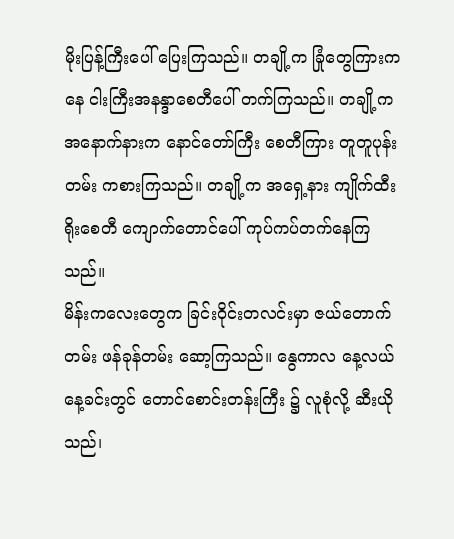မိုးပြန့်ကြီးပေါ် ပြေးကြသည်။ တချို့က ခြုံတွေကြားကနေ ငါးကြီးအနန္ဒာစေတီပေါ် တက်ကြသည်။ တချို့က အနောက်နားက နောင်တော်ကြီး စေတီကြား တူတူပုန်းတမ်း ကစားကြသည်။ တချို့က အရှေ့နား ကျိုက်ထီးရိုးစေတီ ကျောက်တောင်ပေါ် ကုပ်ကပ်တက်နေကြသည်။
မိန်းကလေးတွေက ခြင်းဝိုင်းတလင်းမှာ ဇယ်တောက်တမ်း ဖန်ခုန်တမ်း ဆော့ကြသည်။ နွေကာလ နေ့လယ်နေ့ခင်းတွင် တောင်စောင်းတန်းကြီး ၌ လူစုံလို့ ဆီးယိုသည်၊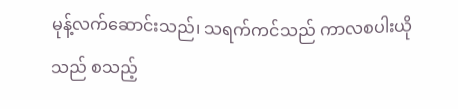မုန့်လက်ဆောင်းသည်၊ သရက်ကင်သည် ကာလစပါးယိုသည် စသည့်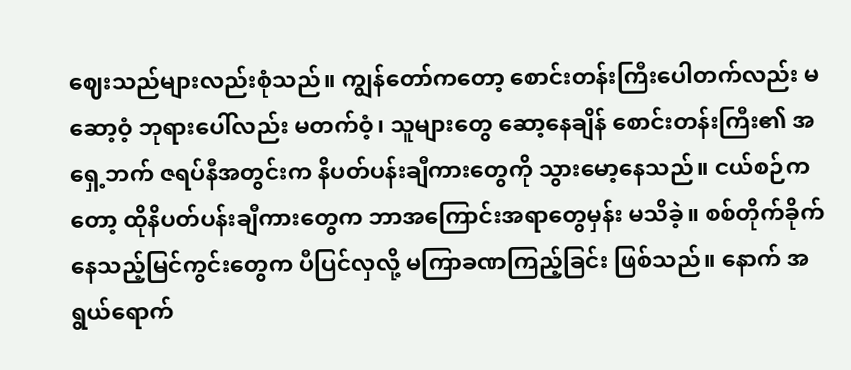ဈေးသည်များလည်းစုံသည်။ ကျွန်တော်ကတော့ စောင်းတန်းကြီးပေါတက်လည်း မဆော့ဝံ့ ဘုရားပေါ်လည်း မတက်ဝံ့၊ သူများတွေ ဆော့နေချိန် စောင်းတန်းကြီး၏ အရှေ့ဘက် ဇရပ်နီအတွင်းက နိပတ်ပန်းချီကားတွေကို သွားမော့နေသည်။ ငယ်စဉ်ကတော့ ထိုနိပတ်ပန်းချီကားတွေက ဘာအကြောင်းအရာတွေမှန်း မသိခဲ့။ စစ်တိုက်ခိုက်နေသည့်မြင်ကွင်းတွေက ပီပြင်လှလို့ မကြာခဏကြည့်ခြင်း ဖြစ်သည်။ နောက် အရွယ်ရောက်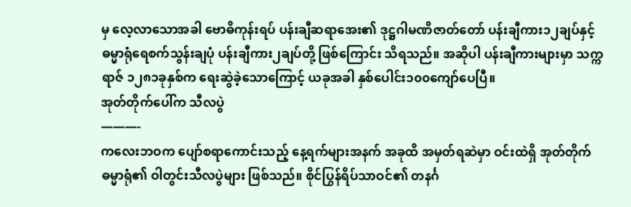မှ လေ့လာသောအခါ ဗောဓိကုန်းရပ် ပန်းချီဆရာအေး၏ ဒုဋ္ဌဂါမဏိဇာတ်တော် ပန်းချီကား၁၂ချပ်နှင့် ဓမ္မာရုံရေစက်သွန်းချပုံ ပန်းချီကား၂ချပ်တို့ ဖြစ်ကြောင်း သိရသည်။ အဆိုပါ ပန်းချီကားများမှာ သက္ကရာဇ် ၁၂၈၁ခုနှစ်က ရေးဆွဲခဲ့သောကြောင့် ယခုအခါ နှစ်ပေါင်း၁၀၀ကျော်ပေပြီ။
အုတ်တိုက်ပေါ်က သီလပွဲ
———-
ကလေးဘဝက ပျော်စရာကောင်းသည့် နေ့ရက်များအနက် အခုထိ အမှတ်ရဆဲမှာ ဝင်းထဲရှိ အုတ်တိုက် ဓမ္မာရုံ၏ ဝါတွင်းသီလပွဲများ ဖြစ်သည်။ စိုင်ပြွန်ရိပ်သာဝင်၏ တနင်္ဂ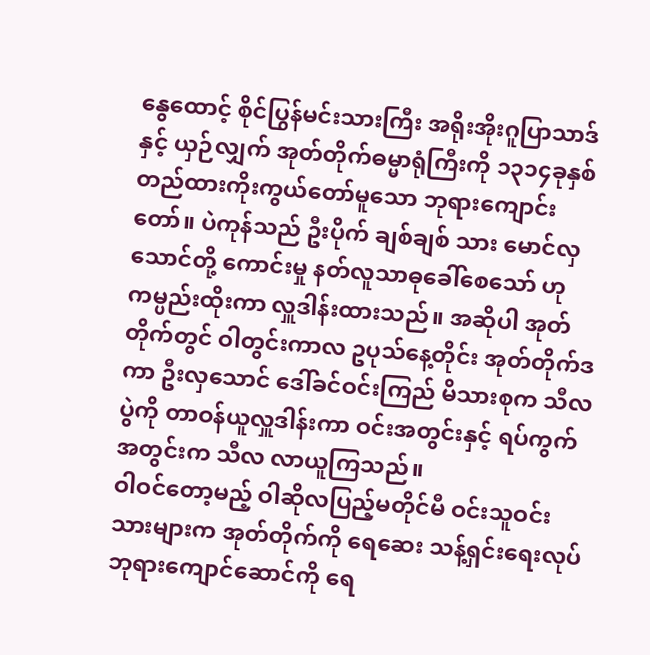နွေထောင့် စိုင်ပြွန်မင်းသားကြီး အရိုးအိုးဂူပြာသာဒ်နှင့် ယှဉ်လျှက် အုတ်တိုက်ဓမ္မာရုံကြီးကို ၁၃၁၄ခုနှစ် တည်ထားကိုးကွယ်တော်မူသော ဘုရားကျောင်းတော်။ ပဲကုန်သည် ဦးပိုက် ချစ်ချစ် သား မောင်လှသောင်တို့ ကောင်းမှု နတ်လူသာဓုခေါ်စေသော် ဟု ကမ္ပည်းထိုးကာ လှူဒါန်းထားသည်။ အဆိုပါ အုတ်တိုက်တွင် ဝါတွင်းကာလ ဥပုသ်နေ့တိုင်း အုတ်တိုက်ဒကာ ဦးလှသောင် ဒေါ်ခင်ဝင်းကြည် မိသားစုက သီလပွဲကို တာဝန်ယူလှူဒါန်းကာ ဝင်းအတွင်းနှင့် ရပ်ကွက်အတွင်းက သီလ လာယူကြသည်။
ဝါဝင်တော့မည့် ဝါဆိုလပြည့်မတိုင်မီ ဝင်းသူဝင်းသားများက အုတ်တိုက်ကို ရေဆေး သန့်ရှင်းရေးလုပ် ဘုရားကျောင်ဆောင်ကို ရေ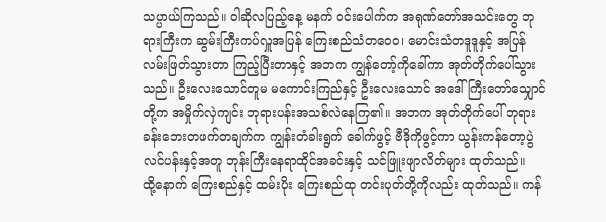သပ္ပာယ်ကြသည်။ ဝါဆိုလပြည့်နေ့ မနက် ဝင်းပေါက်က အရုဏ်တော်အသင်းတွေ ဘုရားကြီးက ဆွမ်းကြီးကပ်လှူအပြန် ကြေးစည်သံတဝေ၀၊ မောင်းသံတဒူဒူနှင့် အပြန်လမ်းဖြတ်သွားတာ ကြည့်ပြီးတာနှင့် အဘက ကျွန်တော့်ကိုခေါ်ကာ အုတ်တိုက်ပေါ်သွားသည်။ ဦးလေးသောင်တူမ မကောင်းကြည်နှင့် ဦးလေးသောင် အဒေါ် ကြီးတော်သျှောင်တို့က အမှိုက်လှဲကျင်း ဘုရားပန်းအသစ်လဲနေကြ၏။ အဘက အုတ်တိုက်ပေါ် ဘုရားခန်းဘေးတဖက်တချက်က ကျွန်းတံခါးရွက် ခေါက်ဖွင့် ဗီဒိုကိုဖွင့်ကာ ယွန်းကန်တော့ပွဲ လင်ပန်းနှင့်အတူ ဘုန်းကြီးနေရာထိုင်အခင်းနှင့် သင်ဖြူးဖျာလိတ်များ ထုတ်သည်။
ထို့နောက် ကြေးစည်နှင့် ထမ်းပိုး ကြေးစည်ထု တင်းပုတ်တို့ကိုလည်း ထုတ်သည်။ ကန်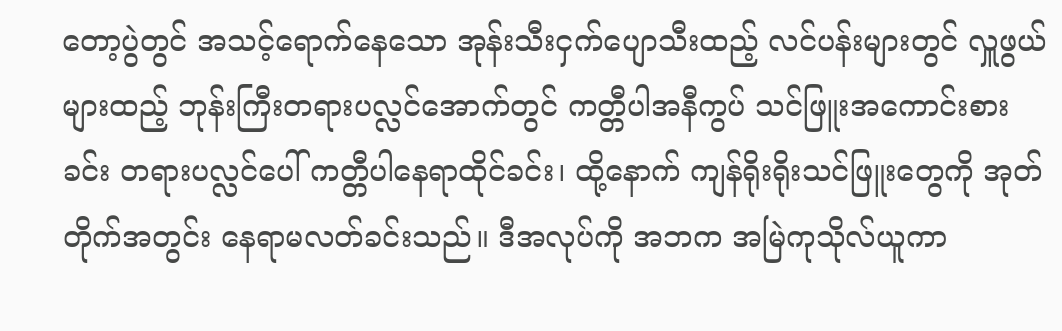တော့ပွဲတွင် အသင့်ရောက်နေသော အုန်းသီးငှက်ပျောသီးထည့် လင်ပန်းများတွင် လှူဖွယ်များထည့် ဘုန်းကြီးတရားပလ္လင်အောက်တွင် ကတ္တီပါအနီကွပ် သင်ဖြူးအကောင်းစားခင်း တရားပလ္လင်ပေါ် ကတ္တီပါနေရာထိုင်ခင်း၊ ထို့နောက် ကျန်ရိုးရိုးသင်ဖြူးတွေကို အုတ်တိုက်အတွင်း နေရာမလတ်ခင်းသည်။ ဒီအလုပ်ကို အဘက အမြဲကုသိုလ်ယူကာ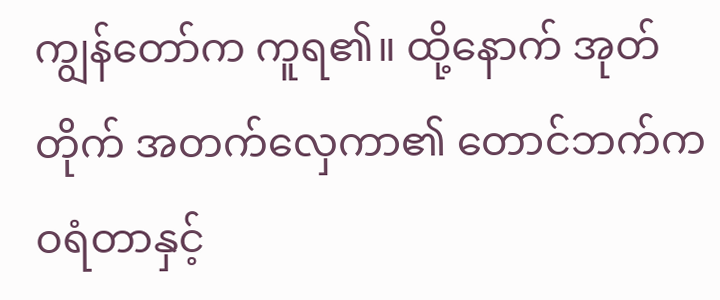ကျွန်တော်က ကူရ၏။ ထို့နောက် အုတ်တိုက် အတက်လှေကာ၏ တောင်ဘက်က ဝရံတာနှင့်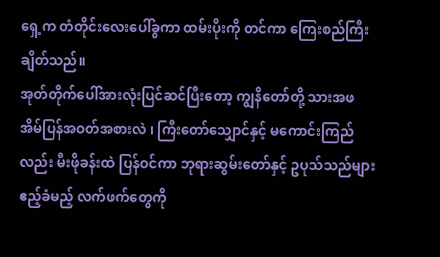ရှေ့က တံတိုင်းလေးပေါ်ခွကာ ထမ်းပိုးကို တင်ကာ ကြေးစည်ကြီးချိတ်သည်။
အုတ်တိုက်ပေါ်အားလုံးပြင်ဆင်ပြီးတော့ ကျွနိတော်တို့ သားအဖ အိမ်ပြန်အဝတ်အစားလဲ ၊ ကြီးတော်သျှောင်နှင့် မကောင်းကြည်လည်း မီးဖိုခန်းထဲ ပြန်ဝင်ကာ ဘုရားဆွမ်းတော်နှင့် ဥပုသ်သည်များဧည့်ခံမည့် လက်ဖက်တွေကို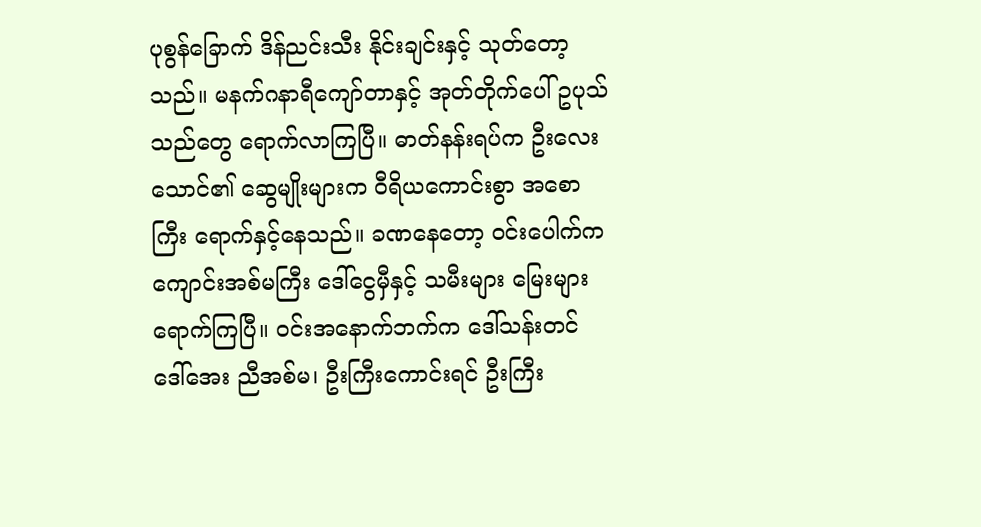ပုစွန်ခြောက် ဒိန်ညင်းသီး နိုင်းချင်းနှင့် သုတ်တော့သည်။ မနက်ဂနာရီကျော်တာနှင့် အုတ်တိုက်ပေါ် ဥပုသ်သည်တွေ ရောက်လာကြပြီ။ ဓာတ်နန်းရပ်က ဦးလေးသောင်၏ ဆွေမျိုးများက ဝီရိယကောင်းစွာ အစောကြီး ရောက်နှင့်နေသည်။ ခဏနေတော့ ဝင်းပေါက်က ကျောင်းအစ်မကြီး ဒေါ်ငွေမှီနှင့် သမီးများ မြေးများ ရောက်ကြပြီ။ ဝင်းအနောက်ဘက်က ဒေါ်သန်းတင် ဒေါ်အေး ညီအစ်မ၊ ဦးကြီးကောင်းရင် ဦးကြီး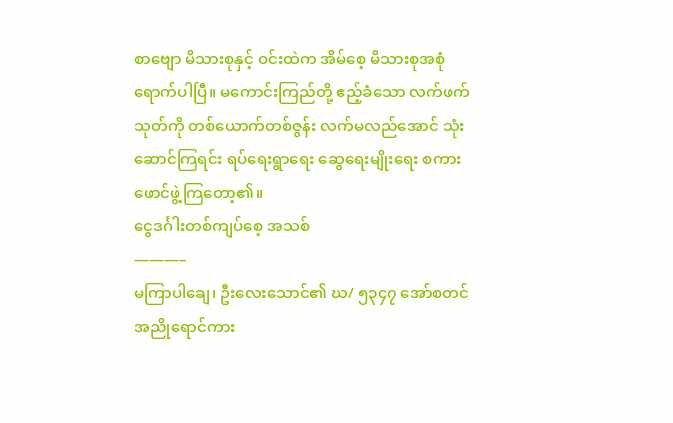စာဗျော မိသားစုနှင့် ဝင်းထဲက အိမ်စေ့ မိသားစုအစုံ ရောက်ပါပြီ။ မကောင်းကြည်တို့ ဧည့်ခံသော လက်ဖက်သုတ်ကို တစ်ယောက်တစ်ဇွန်း လက်မလည်အောင် သုံးဆောင်ကြရင်း ရပ်ရေးရွာရေး ဆွေရေးမျိုးရေး စကားဖောင်ဖွဲ့ကြတော့၏။
ငွေဒင်္ဂါးတစ်ကျပ်စေ့ အသစ်
———–
မကြာပါချေ၊ ဦးလေးသောင်၏ ဃ/ ၅၃၄၇ အော်စတင် အညိုရောင်ကား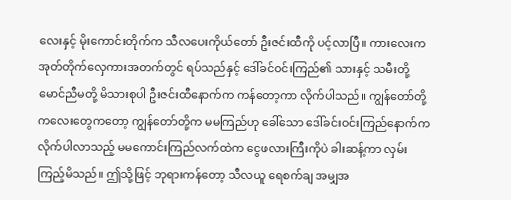လေးနှင့် မိုးကောင်းတိုက်က သီလပေးကိုယ်တော် ဦးဇင်းထီကို ပင့်လာပြီ။ ကားလေးက အုတ်တိုက်လှေကားအတက်တွင် ရပ်သည်နှင့် ဒေါ်ခင်ဝင်းကြည်၏ သားနှင့် သမီးတို့ မောင်ညီမတို့ မိသားစုပါ ဦးဇင်းထီနောက်က ကန်တော့ကာ လိုက်ပါသည်။ ကျွန်တော်တို့ ကလေးတွေကတော့ ကျွန်တော်တို့က မမကြည်ဟု ခေါ်သော ဒေါ်ခင်းဝင်းကြည်နောက်က လိုက်ပါလာသည့် မမကောင်းကြည်လက်ထဲက ငွေဖလားကြီးကိုပဲ ခါးဆန့်ကာ လှမ်းကြည့်မိသည်။ ဤသို့ဖြင့် ဘုရားကန်တော့ သီလယူ ရေစက်ချ အမျှအ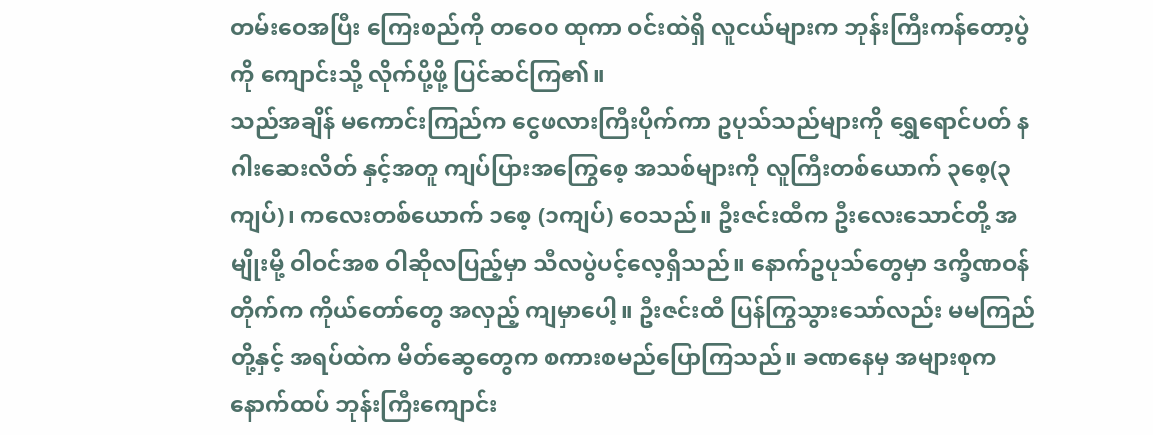တမ်းဝေအပြီး ကြေးစည်ကို တဝေ၀ ထုကာ ဝင်းထဲရှိ လူငယ်များက ဘုန်းကြီးကန်တော့ပွဲကို ကျောင်းသို့ လိုက်ပို့ဖို့ ပြင်ဆင်ကြ၏။
သည်အချိန် မကောင်းကြည်က ငွေဖလားကြီးပိုက်ကာ ဥပုသ်သည်များကို ရွှေရောင်ပတ် နဂါးဆေးလိတ် နှင့်အတူ ကျပ်ပြားအကြွေစေ့ အသစ်များကို လူကြီးတစ်ယောက် ၃စေ့(၃ကျပ်)၊ ကလေးတစ်ယောက် ၁စေ့ (၁ကျပ်) ဝေသည်။ ဦးဇင်းထီက ဦးလေးသောင်တို့ အမျိုးမို့ ဝါဝင်အစ ဝါဆိုလပြည့်မှာ သီလပွဲပင့်လေ့ရှိသည်။ နောက်ဥပုသ်တွေမှာ ဒက္ခိဏဝန်တိုက်က ကိုယ်တော်တွေ အလှည့် ကျမှာပေါ့။ ဦးဇင်းထီ ပြန်ကြွသွားသော်လည်း မမကြည်တို့နှင့် အရပ်ထဲက မိတ်ဆွေတွေက စကားစမည်ပြောကြသည်။ ခဏနေမှ အများစုက နောက်ထပ် ဘုန်းကြီးကျောင်း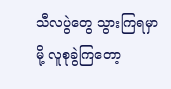သီလပွဲတွေ သွားကြရမှာမို့ လူစုခွဲကြတော့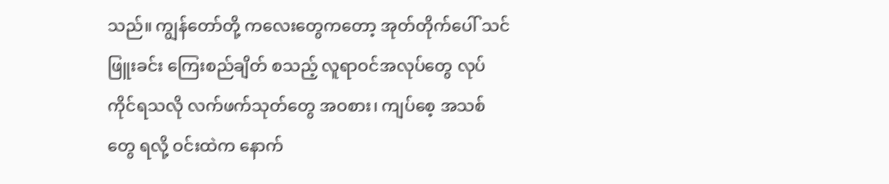သည်။ ကျွန်တော်တို့ ကလေးတွေကတော့ အုတ်တိုက်ပေါ် သင်ဖြူးခင်း ကြေးစည်ချိတ် စသည့် လူရာဝင်အလုပ်တွေ လုပ်ကိုင်ရသလို လက်ဖက်သုတ်တွေ အဝစား၊ ကျပ်စေ့ အသစ်တွေ ရလို့ ဝင်းထဲက နောက်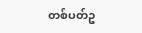တစ်ပတ်ဥ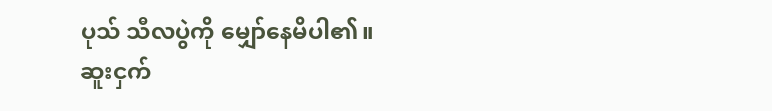ပုသ် သီလပွဲကို မျှော်နေမိပါ၏။
ဆူးငှက်